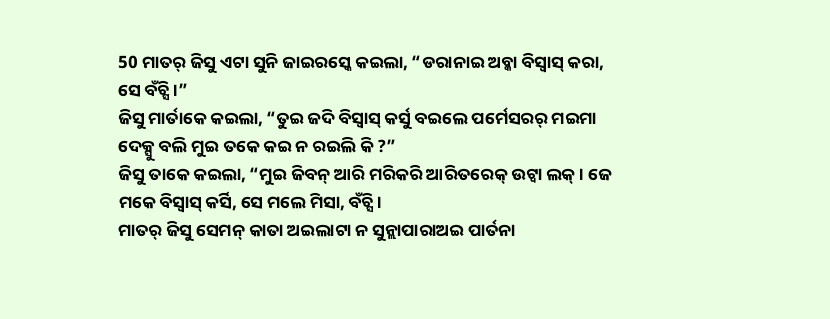50 ମାତର୍ ଜିସୁ ଏଟା ସୁନି ଜାଇରସ୍କେ କଇଲା, “ଡରାନାଇ ଅବ୍କା ବିସ୍ବାସ୍ କରା, ସେ ବଁଚ୍ସି ।”
ଜିସୁ ମାର୍ତାକେ କଇଲା, “ତୁଇ ଜଦି ବିସ୍ବାସ୍ କର୍ସୁ ବଇଲେ ପର୍ମେସରର୍ ମଇମା ଦେକ୍ସୁ ବଲି ମୁଇ ତକେ କଇ ନ ରଇଲି କି ?”
ଜିସୁ ତାକେ କଇଲା, “ମୁଇ ଜିବନ୍ ଆରି ମରିକରି ଆରିତରେକ୍ ଉଟ୍ବା ଲକ୍ । ଜେ ମକେ ବିସ୍ବାସ୍ କର୍ସି, ସେ ମଲେ ମିସା, ବଁଚ୍ସି ।
ମାତର୍ ଜିସୁ ସେମନ୍ କାତା ଅଇଲାଟା ନ ସୁନ୍ଲାପାରାଅଇ ପାର୍ତନା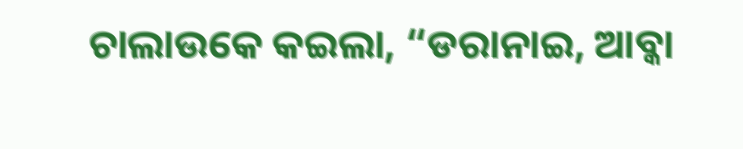ଚାଲାଉକେ କଇଲା, “ଡରାନାଇ, ଆବ୍କା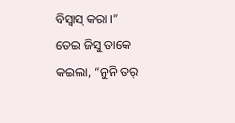ବିସ୍ବାସ୍ କରା ।”
ତେଇ ଜିସୁ ତାକେ କଇଲା, “ନୁନି ତର୍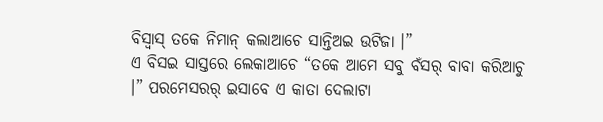ବିସ୍ବାସ୍ ତକେ ନିମାନ୍ କଲାଆଚେ ସାନ୍ତିଅଇ ଉଟିଜା ।”
ଏ ବିସଇ ସାସ୍ତରେ ଲେକାଆଚେ “ତକେ ଆମେ ସବୁ ବଁସର୍ ବାବା କରିଆଚୁ ।” ପରମେସରର୍ ଇସାବେ ଏ କାତା ଦେଲାଟା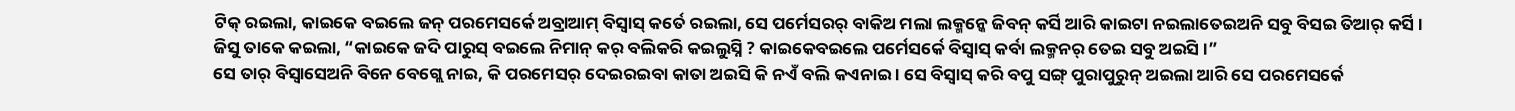ଟିକ୍ ରଇଲା, କାଇକେ ବଇଲେ ଜନ୍ ପରମେସର୍କେ ଅବ୍ରାଆମ୍ ବିସ୍ବାସ୍ କର୍ତେ ରଇଲା, ସେ ପର୍ମେସରର୍ ବାକିଅ ମଲା ଲକ୍ମନ୍କେ ଜିବନ୍ କର୍ସି ଆରି କାଇଟା ନଇଲାତେଇଅନି ସବୁ ବିସଇ ତିଆର୍ କର୍ସି ।
ଜିସୁ ତାକେ କଇଲା, “କାଇକେ ଜଦି ପାରୁସ୍ ବଇଲେ ନିମାନ୍ କର୍ ବଲିକରି କଇଲୁସ୍ନି ? କାଇକେବଇଲେ ପର୍ମେସର୍କେ ବିସ୍ବାସ୍ କର୍ବା ଲକ୍ମନର୍ ତେଇ ସବୁ ଅଇସି ।”
ସେ ତାର୍ ବିସ୍ବାସେଅନି ବିନେ ବେଗ୍ଲେ ନାଇ, କି ପରମେସର୍ ଦେଇରଇବା କାତା ଅଇସି କି ନଏଁ ବଲି କଏନାଇ । ସେ ବିସ୍ବାସ୍ କରି ବପୁ ସଙ୍ଗ୍ ପୁରାପୁରୁନ୍ ଅଇଲା ଆରି ସେ ପରମେସର୍କେ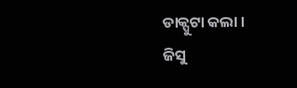ଡାକ୍ପୁଟା କଲା ।
ଜିସୁ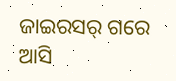ଜାଇରସର୍ ଗରେ ଆସି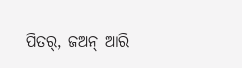ପିତର୍, ଜଅନ୍ ଆରି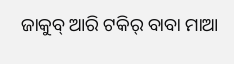ଜାକୁବ୍ ଆରି ଟକିର୍ ବାବା ମାଆ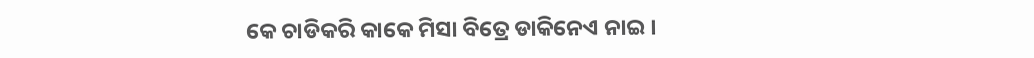କେ ଚାଡିକରି କାକେ ମିସା ବିତ୍ରେ ଡାକିନେଏ ନାଇ ।